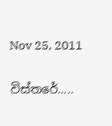Nov 25, 2011

විස්තරේ.....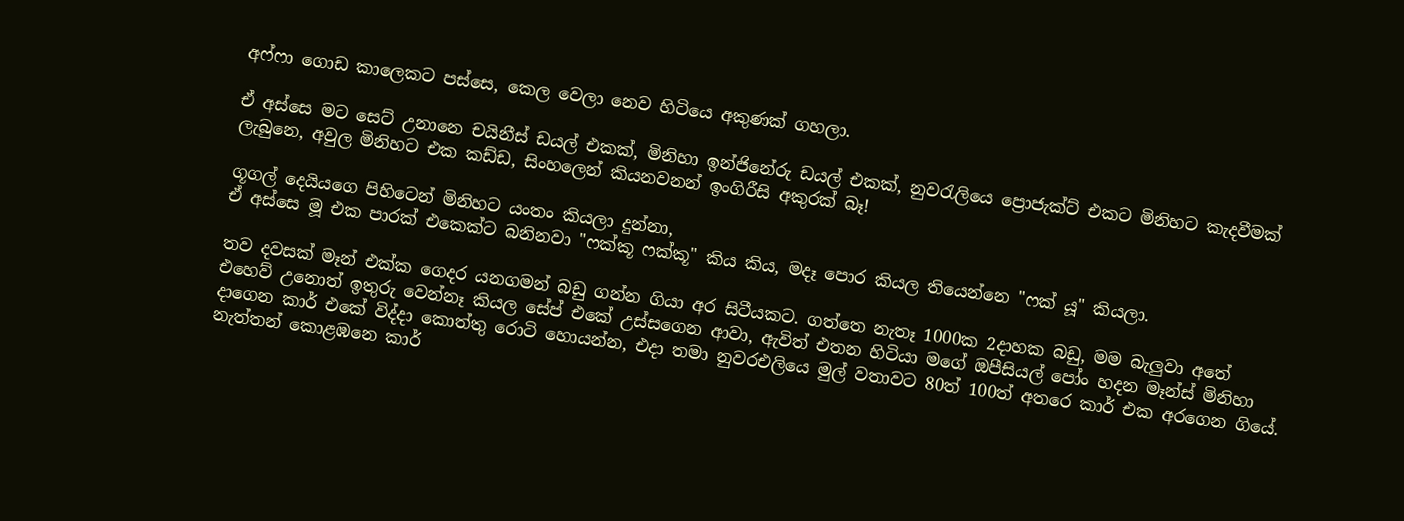අෆ්ෆා ගොඩ කාලෙකට පස්සෙ, කෙල වෙලා නෙව හිටියෙ අකුණක් ගහලා.

ඒ අස්සෙ මට සෙට් උනානෙ චයිනීස් ඩයල් එකක්, මිනිහා ඉන්ජිනේරු ඩයල් එකක්, නුවරැලියෙ ප්‍රොජැක්ට් එකට මිනිහට කැදවීමක් ලැබුනෙ, අවුල මිනිහට එක කඩ්ඩ, සිංහලෙන් කියනවනන් ඉංගිරීසි අකුරක් බෑ!

ගූගල් දෙයියගෙ පිහිටෙන් මිනිහට යංතං කියලා දුන්නා,
ඒ අස්සෙ මූ එක පාරක් එකෙක්ට බනිනවා "ෆක්කූ ෆක්කූ" කිය කිය, මදෑ පොර කියල තියෙන්නෙ "ෆක් යූ" කියලා.

තව දවසක් මෑන් එක්ක ගෙදර යනගමන් බඩු ගන්න ගියා අර සිටීයකට. ගත්තෙ නැතෑ 1000ක 2දාහක බඩු, මම බැලුවා අතේ එහෙව් උනොත් ඉතුරු වෙන්නෑ කියල සේප් එකේ උස්සගෙන ආවා, ඇවිත් එතන හිටියා මගේ ඔපීසියල් පෝං හදන මෑන්ස් මිනිහා දාගෙන කාර් එකේ විද්දා කොත්තු රොටි හොයන්න, එදා තමා නුවරඑලියෙ මුල් වතාවට 80ත් 100ත් අතරෙ කාර් එක අරගෙන ගියේ. නැත්තන් කොළඹනෙ කාර්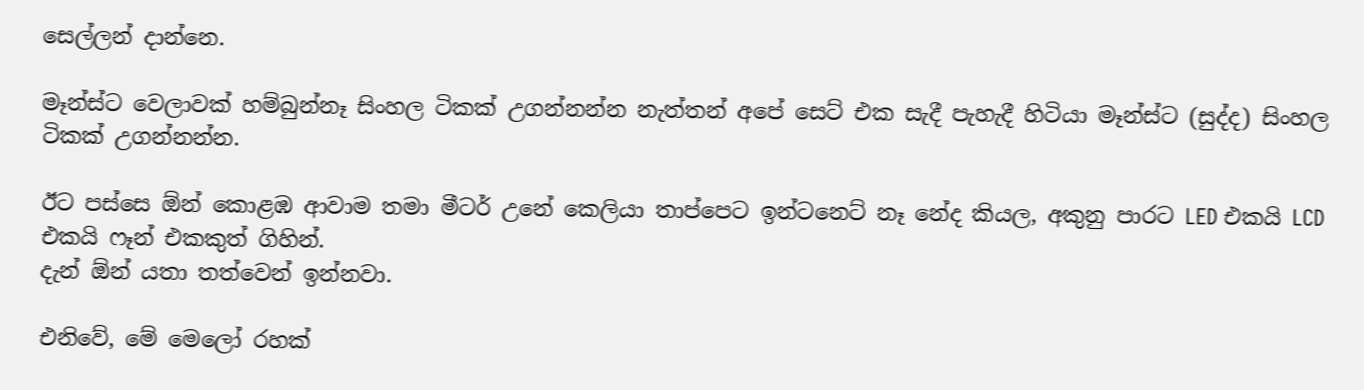සෙල්ලන් දාන්නෙ.

මෑන්ස්ට වෙලාවක් හම්බුන්නෑ සිංහල ටිකක් උගන්නන්න නැත්තන් අපේ සෙට් එක සැදී පැහැදී හිටියා මෑන්ස්ට (සුද්ද) සිංහල ටිකක් උගන්නන්න.

ඊට පස්සෙ ඕන් කොළඹ ආවාම තමා මීටර් උනේ කෙලියා තාප්පෙට ඉන්ටනෙට් නෑ නේද කියල, අකුනු පාරට LED එකයි LCD එකයි ෆෑන් එකකුත් ගිහින්.
දැන් ඕන් යතා තත්වෙන් ඉන්නවා.

එනිවේ, මේ මෙලෝ රහක්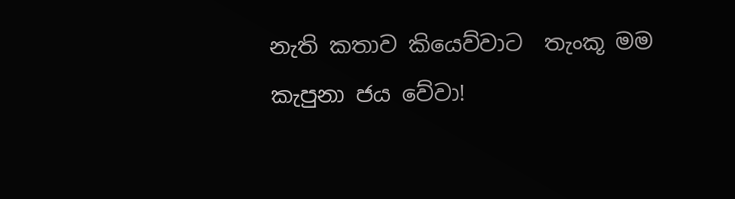නැති කතාව කියෙව්වාට  තැංකූ මම කැපුනා ජය වේවා!